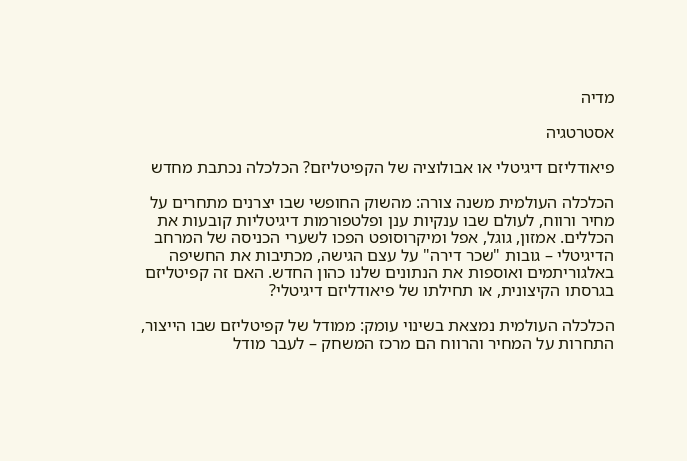מדיה

אסטרטגיה

פיאודליזם דיגיטלי או אבולוציה של הקפיטליזם? הכלכלה נכתבת מחדש

הכלכלה העולמית משנה צורה: מהשוק החופשי שבו יצרנים מתחרים על מחיר ורווח, לעולם שבו ענקיות ענן ופלטפורמות דיגיטליות קובעות את הכללים. אמזון, גוגל, אפל ומיקרוסופט הפכו לשערי הכניסה של המרחב הדיגיטלי – גובות "שכר דירה" על עצם הגישה, מכתיבות את החשיפה באלגוריתמים ואוספות את הנתונים שלנו כהון החדש. האם זה קפיטליזם בגרסתו הקיצונית, או תחילתו של פיאודליזם דיגיטלי?

הכלכלה העולמית נמצאת בשינוי עומק: ממודל של קפיטליזם שבו הייצור, התחרות על המחיר והרווח הם מרכז המשחק – לעבר מודל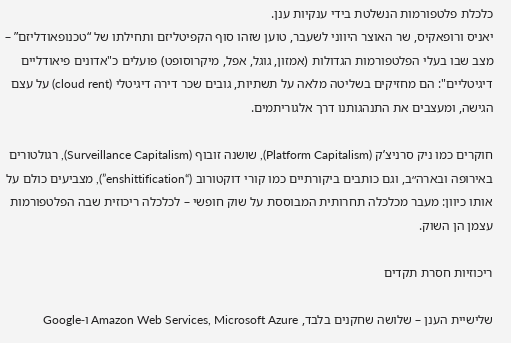כלכלת פלטפורמות הנשלטת בידי ענקיות ענן.
יאניס ורופאקיס, שר האוצר היווני לשעבר, טוען שזהו סוף הקפיטליזם ותחילתו של “טכנופאודליזם” – מצב שבו בעלי הפלטפורמות הגדולות (אמזון, גוגל, אפל, מיקרוסופט) פועלים כ"אדונים פיאודליים דיגיטליים": הם מחזיקים בשליטה מלאה על תשתיות, גובים שכר דירה דיגיטלי (cloud rent) על עצם הגישה, ומעצבים את התנהגותנו דרך אלגוריתמים.

חוקרים כמו ניק סרניצ’ק (Platform Capitalism), שושנה זובוף (Surveillance Capitalism), רגולטורים באירופה ובארה״ב, וגם כותבים ביקורתיים כמו קורי דוקטורוב (“enshittification”), מצביעים כולם על אותו כיוון: מעבר מכלכלה תחרותית המבוססת על שוק חופשי – לכלכלה ריכוזית שבה הפלטפורמות עצמן הן השוק.

ריכוזיות חסרת תקדים

שלישיית הענן – שלושה שחקנים בלבד, Amazon Web Services, Microsoft Azure ו-Google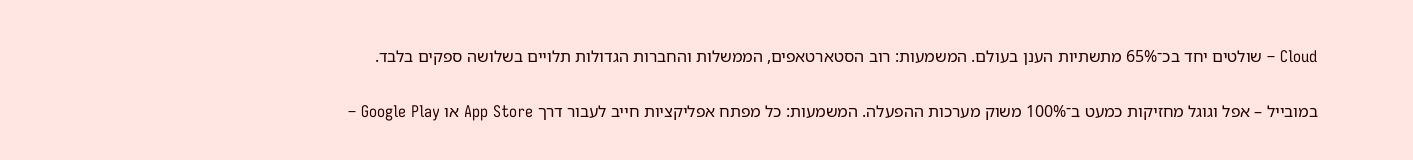Cloud – שולטים יחד בכ־65% מתשתיות הענן בעולם. המשמעות: רוב הסטארטאפים, הממשלות והחברות הגדולות תלויים בשלושה ספקים בלבד.

במובייל – אפל וגוגל מחזיקות כמעט ב־100% משוק מערכות ההפעלה. המשמעות: כל מפתח אפליקציות חייב לעבור דרך App Store או Google Play –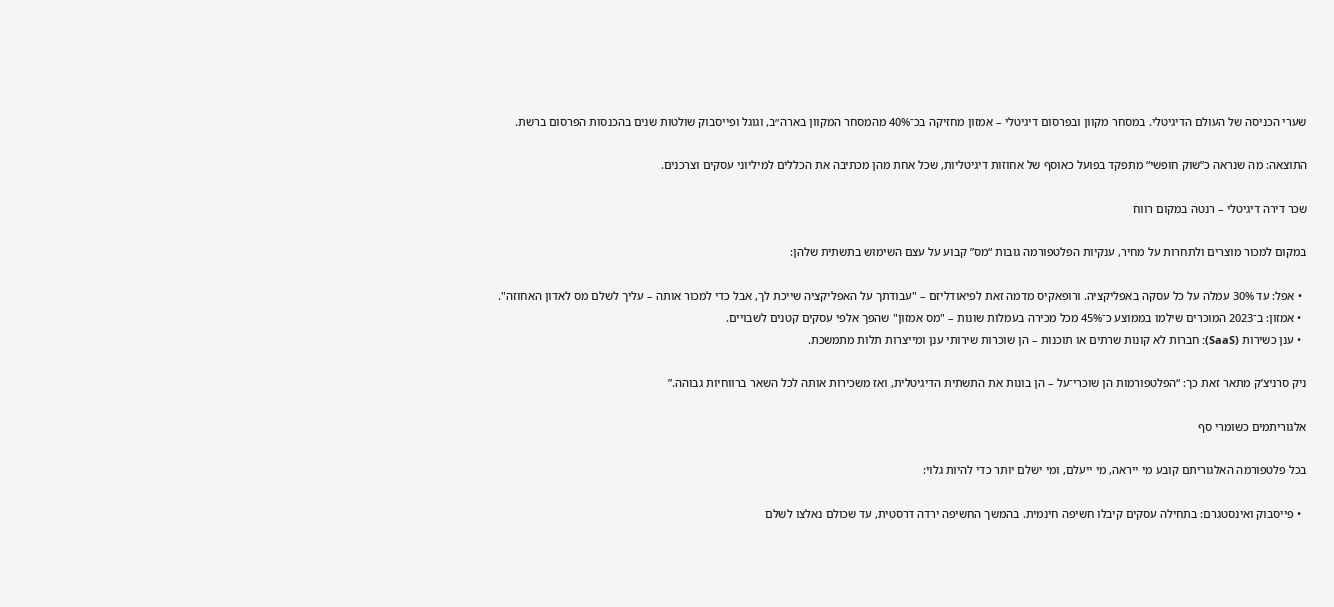שערי הכניסה של העולם הדיגיטלי. במסחר מקוון ובפרסום דיגיטלי – אמזון מחזיקה בכ־40% מהמסחר המקוון בארה״ב, וגוגל ופייסבוק שולטות שנים בהכנסות הפרסום ברשת.

התוצאה: מה שנראה כ”שוק חופשי“ מתפקד בפועל כאוסף של אחוזות דיגיטליות, שכל אחת מהן מכתיבה את הכללים למיליוני עסקים וצרכנים.

שכר דירה דיגיטלי – רנטה במקום רווח

במקום למכור מוצרים ולתחרות על מחיר, ענקיות הפלטפורמה גובות “מס” קבוע על עצם השימוש בתשתית שלהן:

  • אפל: עד 30% עמלה על כל עסקה באפליקציה. ורופאקיס מדמה זאת לפיאודליזם – "עבודתך על האפליקציה שייכת לך, אבל כדי למכור אותה – עליך לשלם מס לאדון האחוזה".
  • אמזון: ב־2023 המוכרים שילמו בממוצע כ־45% מכל מכירה בעמלות שונות – "מס אמזון" שהפך אלפי עסקים קטנים לשבויים.
  • ענן כשירות (SaaS): חברות לא קונות שרתים או תוכנות – הן שוכרות שירותי ענן ומייצרות תלות מתמשכת.

ניק סרניצ’ק מתאר זאת כך: “הפלטפורמות הן שוכרי־על – הן בונות את התשתית הדיגיטלית, ואז משכירות אותה לכל השאר ברווחיות גבוהה.”

אלגוריתמים כשומרי סף

בכל פלטפורמה האלגוריתם קובע מי ייראה, מי ייעלם, ומי ישלם יותר כדי להיות גלוי:

  • פייסבוק ואינסטגרם: בתחילה עסקים קיבלו חשיפה חינמית. בהמשך החשיפה ירדה דרסטית, עד שכולם נאלצו לשלם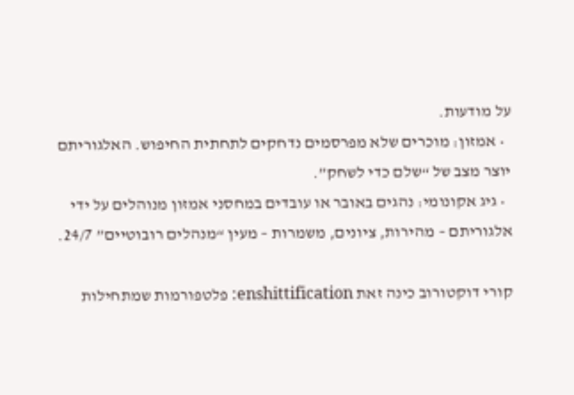על מודעות.
  • אמזון: מוכרים שלא מפרסמים נדחקים לתחתית החיפוש. האלגוריתם יוצר מצב של “שלם כדי לשחק”.
  • גיג אקונומי: נהגים באובר או עובדים במחסני אמזון מנוהלים על ידי אלגוריתם – מהירות, ציונים, משמרות – מעין “מנהלים רובוטיים” 24/7.

קורי דוקטורוב כינה זאת enshittification: פלטפורמות שמתחילות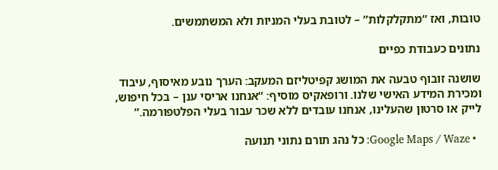טובות, ואז “מתקלקלות” – לטובת בעלי המניות ולא המשתמשים.

נתונים כעבודת כפיים

שושנה זובוף טבעה את המושג קפיטליזם המעקב: הערך נובע מאיסוף, עיבוד ומכירת המידע האישי שלנו. ורופאקיס מוסיף: “אנחנו אריסי ענן – בכל חיפוש, לייק או סרטון שהעלינו, אנחנו עובדים ללא שכר עבור בעלי הפלטפורמה.”

  • Google Maps / Waze: כל נהג תורם נתוני תנועה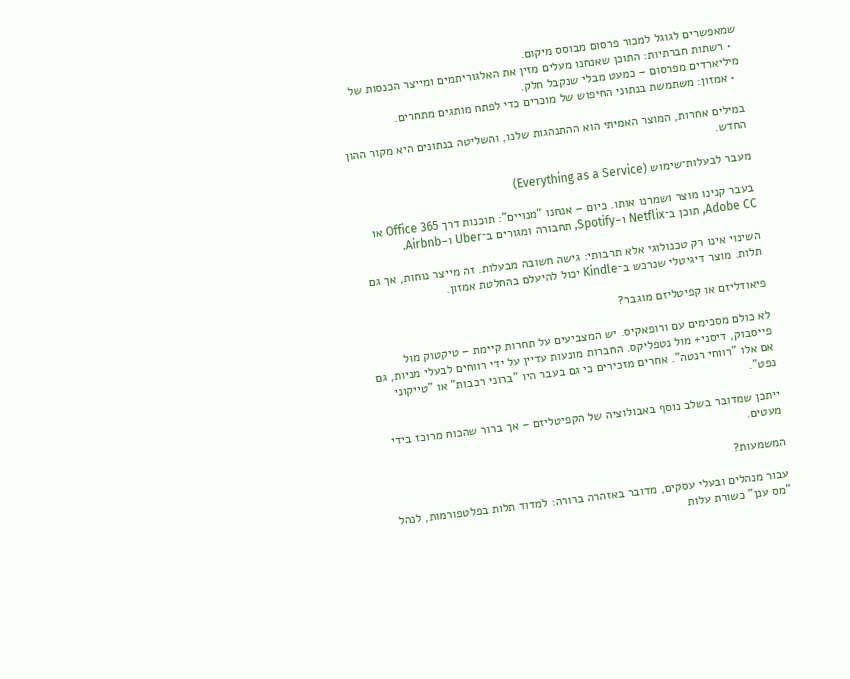שמאפשרים לגוגל למכור פרסום מבוסס מיקום.
  • רשתות חברתיות: התוכן שאנחנו מעלים מזין את האלגוריתמים ומייצר הכנסות של מיליארדים מפרסום – כמעט מבלי שנקבל חלק.
  • אמזון: משתמשת בנתוני החיפוש של מוכרים כדי לפתח מותגים מתחרים.

במילים אחרות, המוצר האמיתי הוא ההתנהגות שלנו, והשליטה בנתונים היא מקור ההון החדש.

מעבר לבעלות־שימוש (Everything as a Service)

בעבר קנינו מוצר ושמרנו אותו. כיום – אנחנו “מנויים”: תוכנות דרך Office 365 או Adobe CC, תוכן ב־Netflix ו-Spotify, תחבורה ומגורים ב־Uber ו-Airbnb.

השינוי אינו רק טכנולוגי אלא תרבותי: גישה חשובה מבעלות. זה מייצר נוחות, אך גם תלות. מוצר דיגיטלי שנרכש ב־Kindle יכול להיעלם בהחלטת אמזון.

פיאודליזם או קפיטליזם מוגבר?

לא כולם מסכימים עם ורופאקיס. יש המצביעים על תחרות קיימת – טיקטוק מול פייסבוק, דיסני+ מול נטפליקס. החברות מונעות עדיין על ידי רווחים לבעלי מניות, גם אם אלו "רווחי רנטה". אחרים מזכירים כי גם בעבר היו "ברוני רכבות" או "טייקוני נפט".

ייתכן שמדובר בשלב נוסף באבולוציה של הקפיטליזם – אך ברור שהכוח מרוכז בידי מעטים.

המשמעות?

עבור מנהלים ובעלי עסקים, מדובר באזהרה ברורה: למדוד תלות בפלטפורמות, לנהל "מס ענן" כשורת עלות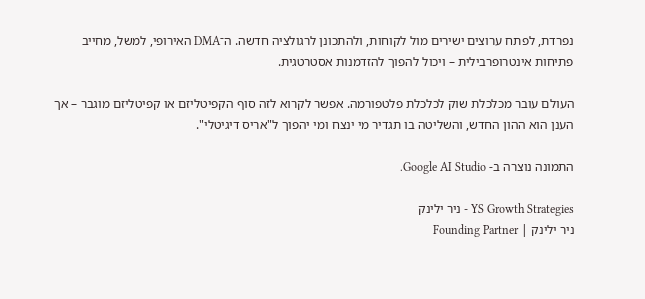נפרדת, לפתח ערוצים ישירים מול לקוחות, ולהתכונן לרגולציה חדשה. ה־DMA האירופי, למשל, מחייב פתיחות אינטרופרבילית – ויכול להפוך להזדמנות אסטרטגית.

העולם עובר מכלכלת שוק לכלכלת פלטפורמה. אפשר לקרוא לזה סוף הקפיטליזם או קפיטליזם מוגבר – אך הענן הוא ההון החדש, והשליטה בו תגדיר מי ינצח ומי יהפוך ל"אריס דיגיטלי".

התמונה נוצרה ב- Google AI Studio.

YS Growth Strategies - ניר ילינק
ניר ילינק | Founding Partner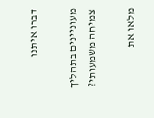דברו איתנו

מעוניינים בתהליך צמיחה משמעותי?

מלאו את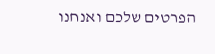הפרטים שלכם ואנחנו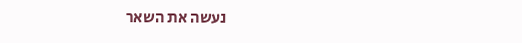נעשה את השאר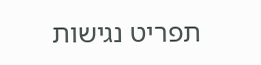תפריט נגישות